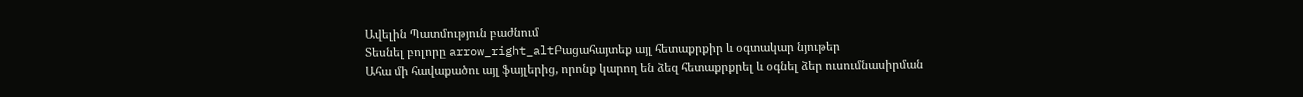Ավելին Պատմություն բաժնում
Տեսնել բոլորը arrow_right_altԲացահայտեք այլ հետաքրքիր և օգտակար նյութեր
Ահա մի հավաքածու այլ ֆայլերից, որոնք կարող են ձեզ հետաքրքրել և օգնել ձեր ուսումնասիրման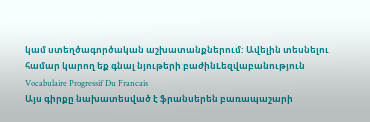կամ ստեղծագործական աշխատանքներում: Ավելին տեսնելու համար կարող եք գնալ նյութերի բաժինLեզվաբանություն
Vocabulaire Progressif Du Francais
Այս գիրքը նախատեսված է ֆրանսերեն բառապաշարի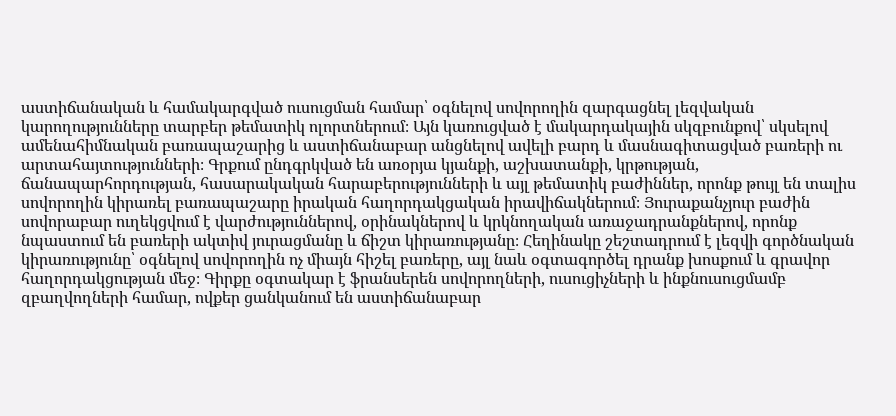աստիճանական և համակարգված ուսուցման համար՝ օգնելով սովորողին զարգացնել լեզվական կարողությունները տարբեր թեմատիկ ոլորտներում։ Այն կառուցված է մակարդակային սկզբունքով՝ սկսելով ամենահիմնական բառապաշարից և աստիճանաբար անցնելով ավելի բարդ և մասնագիտացված բառերի ու արտահայտությունների։ Գրքում ընդգրկված են առօրյա կյանքի, աշխատանքի, կրթության, ճանապարհորդության, հասարակական հարաբերությունների և այլ թեմատիկ բաժիններ, որոնք թույլ են տալիս սովորողին կիրառել բառապաշարը իրական հաղորդակցական իրավիճակներում։ Յուրաքանչյուր բաժին սովորաբար ուղեկցվում է վարժություններով, օրինակներով և կրկնողական առաջադրանքներով, որոնք նպաստում են բառերի ակտիվ յուրացմանը և ճիշտ կիրառությանը։ Հեղինակը շեշտադրում է լեզվի գործնական կիրառությունը՝ օգնելով սովորողին ոչ միայն հիշել բառերը, այլ նաև օգտագործել դրանք խոսքում և գրավոր հաղորդակցության մեջ։ Գիրքը օգտակար է ֆրանսերեն սովորողների, ուսուցիչների և ինքնուսուցմամբ զբաղվողների համար, ովքեր ցանկանում են աստիճանաբար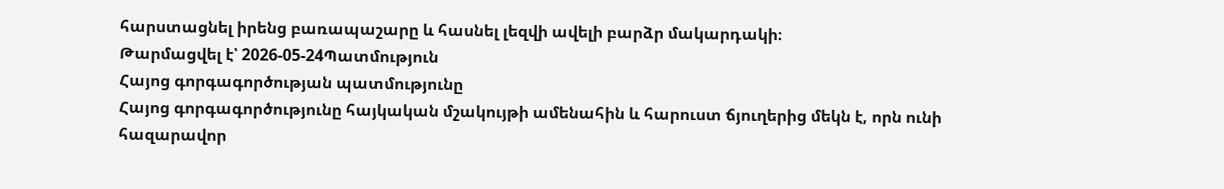հարստացնել իրենց բառապաշարը և հասնել լեզվի ավելի բարձր մակարդակի։
Թարմացվել է՝ 2026-05-24Պատմություն
Հայոց գորգագործության պատմությունը
Հայոց գորգագործությունը հայկական մշակույթի ամենահին և հարուստ ճյուղերից մեկն է, որն ունի հազարավոր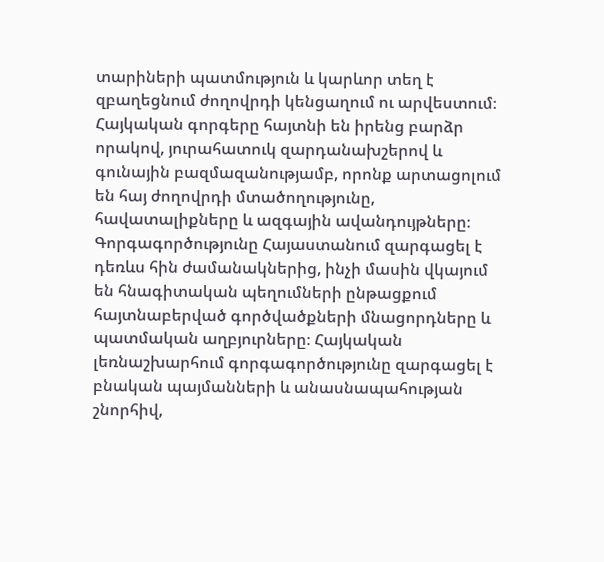տարիների պատմություն և կարևոր տեղ է զբաղեցնում ժողովրդի կենցաղում ու արվեստում։ Հայկական գորգերը հայտնի են իրենց բարձր որակով, յուրահատուկ զարդանախշերով և գունային բազմազանությամբ, որոնք արտացոլում են հայ ժողովրդի մտածողությունը, հավատալիքները և ազգային ավանդույթները։ Գորգագործությունը Հայաստանում զարգացել է դեռևս հին ժամանակներից, ինչի մասին վկայում են հնագիտական պեղումների ընթացքում հայտնաբերված գործվածքների մնացորդները և պատմական աղբյուրները։ Հայկական լեռնաշխարհում գորգագործությունը զարգացել է բնական պայմանների և անասնապահության շնորհիվ,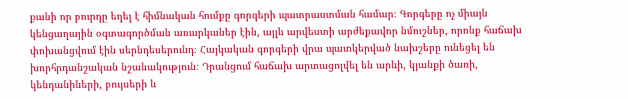քանի որ բուրդը եղել է հիմնական հումքը գորգերի պատրաստման համար։ Գորգերը ոչ միայն կենցաղային օգտագործման առարկաներ էին, այլև արվեստի արժեքավոր նմուշներ, որոնք հաճախ փոխանցվում էին սերնդեսերունդ։ Հայկական գորգերի վրա պատկերված նախշերը ունեցել են խորհրդանշական նշանակություն։ Դրանցում հաճախ արտացոլվել են արևի, կյանքի ծառի, կենդանիների, բույսերի և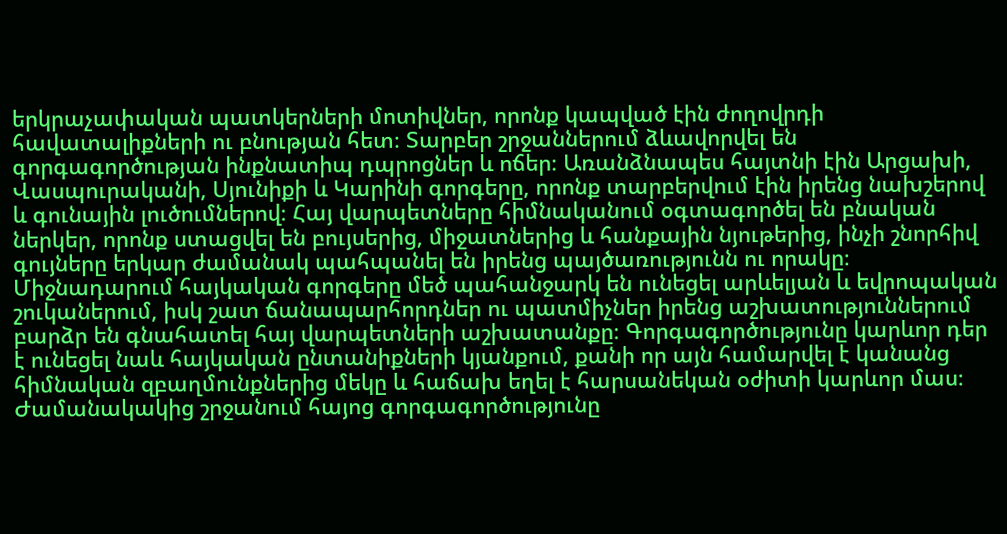երկրաչափական պատկերների մոտիվներ, որոնք կապված էին ժողովրդի հավատալիքների ու բնության հետ։ Տարբեր շրջաններում ձևավորվել են գորգագործության ինքնատիպ դպրոցներ և ոճեր։ Առանձնապես հայտնի էին Արցախի, Վասպուրականի, Սյունիքի և Կարինի գորգերը, որոնք տարբերվում էին իրենց նախշերով և գունային լուծումներով։ Հայ վարպետները հիմնականում օգտագործել են բնական ներկեր, որոնք ստացվել են բույսերից, միջատներից և հանքային նյութերից, ինչի շնորհիվ գույները երկար ժամանակ պահպանել են իրենց պայծառությունն ու որակը։ Միջնադարում հայկական գորգերը մեծ պահանջարկ են ունեցել արևելյան և եվրոպական շուկաներում, իսկ շատ ճանապարհորդներ ու պատմիչներ իրենց աշխատություններում բարձր են գնահատել հայ վարպետների աշխատանքը։ Գորգագործությունը կարևոր դեր է ունեցել նաև հայկական ընտանիքների կյանքում, քանի որ այն համարվել է կանանց հիմնական զբաղմունքներից մեկը և հաճախ եղել է հարսանեկան օժիտի կարևոր մաս։ Ժամանակակից շրջանում հայոց գորգագործությունը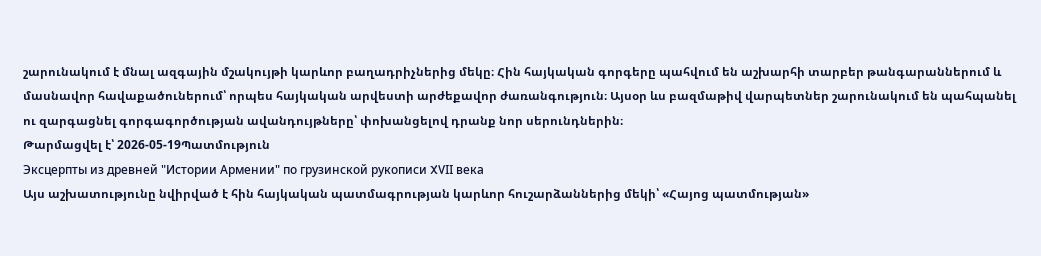շարունակում է մնալ ազգային մշակույթի կարևոր բաղադրիչներից մեկը։ Հին հայկական գորգերը պահվում են աշխարհի տարբեր թանգարաններում և մասնավոր հավաքածուներում՝ որպես հայկական արվեստի արժեքավոր ժառանգություն։ Այսօր ևս բազմաթիվ վարպետներ շարունակում են պահպանել ու զարգացնել գորգագործության ավանդույթները՝ փոխանցելով դրանք նոր սերունդներին։
Թարմացվել է՝ 2026-05-19Պատմություն
Эксцерпты из древней "Истории Армении" по грузинской рукописи XVII века
Այս աշխատությունը նվիրված է հին հայկական պատմագրության կարևոր հուշարձաններից մեկի՝ «Հայոց պատմության»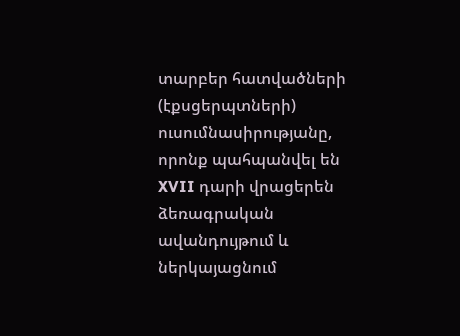տարբեր հատվածների (էքսցերպտների) ուսումնասիրությանը, որոնք պահպանվել են XVII դարի վրացերեն ձեռագրական ավանդույթում և ներկայացնում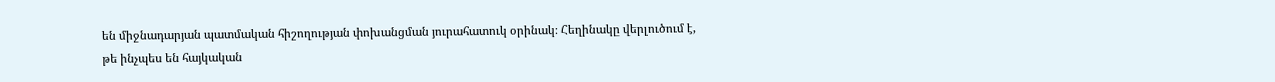են միջնադարյան պատմական հիշողության փոխանցման յուրահատուկ օրինակ։ Հեղինակը վերլուծում է, թե ինչպես են հայկական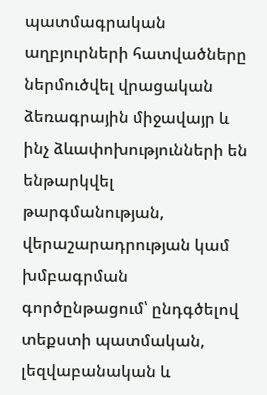պատմագրական աղբյուրների հատվածները ներմուծվել վրացական ձեռագրային միջավայր և ինչ ձևափոխությունների են ենթարկվել թարգմանության, վերաշարադրության կամ խմբագրման գործընթացում՝ ընդգծելով տեքստի պատմական, լեզվաբանական և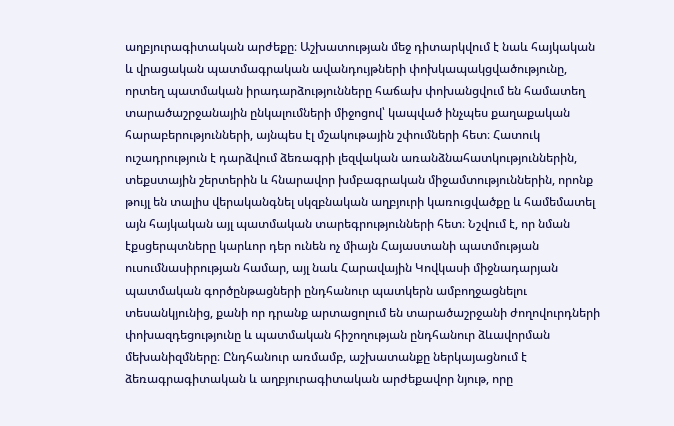աղբյուրագիտական արժեքը։ Աշխատության մեջ դիտարկվում է նաև հայկական և վրացական պատմագրական ավանդույթների փոխկապակցվածությունը, որտեղ պատմական իրադարձությունները հաճախ փոխանցվում են համատեղ տարածաշրջանային ընկալումների միջոցով՝ կապված ինչպես քաղաքական հարաբերությունների, այնպես էլ մշակութային շփումների հետ։ Հատուկ ուշադրություն է դարձվում ձեռագրի լեզվական առանձնահատկություններին, տեքստային շերտերին և հնարավոր խմբագրական միջամտություններին, որոնք թույլ են տալիս վերականգնել սկզբնական աղբյուրի կառուցվածքը և համեմատել այն հայկական այլ պատմական տարեգրությունների հետ։ Նշվում է, որ նման էքսցերպտները կարևոր դեր ունեն ոչ միայն Հայաստանի պատմության ուսումնասիրության համար, այլ նաև Հարավային Կովկասի միջնադարյան պատմական գործընթացների ընդհանուր պատկերն ամբողջացնելու տեսանկյունից, քանի որ դրանք արտացոլում են տարածաշրջանի ժողովուրդների փոխազդեցությունը և պատմական հիշողության ընդհանուր ձևավորման մեխանիզմները։ Ընդհանուր առմամբ, աշխատանքը ներկայացնում է ձեռագրագիտական և աղբյուրագիտական արժեքավոր նյութ, որը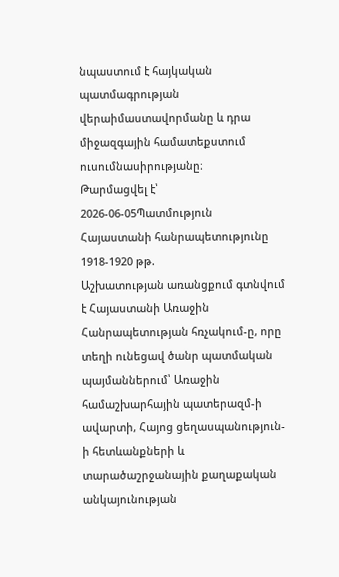նպաստում է հայկական պատմագրության վերաիմաստավորմանը և դրա միջազգային համատեքստում ուսումնասիրությանը։
Թարմացվել է՝ 2026-06-05Պատմություն
Հայաստանի հանրապետությունը 1918-1920 թթ.
Աշխատության առանցքում գտնվում է Հայաստանի Առաջին Հանրապետության հռչակում-ը, որը տեղի ունեցավ ծանր պատմական պայմաններում՝ Առաջին համաշխարհային պատերազմ-ի ավարտի, Հայոց ցեղասպանություն-ի հետևանքների և տարածաշրջանային քաղաքական անկայունության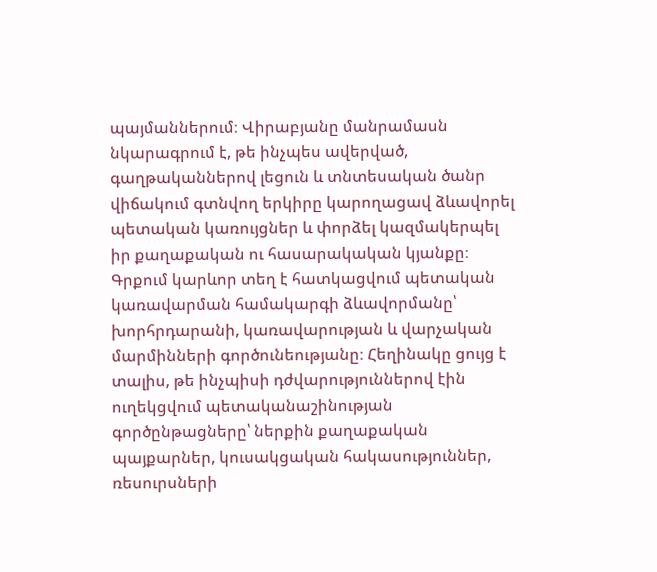պայմաններում։ Վիրաբյանը մանրամասն նկարագրում է, թե ինչպես ավերված, գաղթականներով լեցուն և տնտեսական ծանր վիճակում գտնվող երկիրը կարողացավ ձևավորել պետական կառույցներ և փորձել կազմակերպել իր քաղաքական ու հասարակական կյանքը։ Գրքում կարևոր տեղ է հատկացվում պետական կառավարման համակարգի ձևավորմանը՝ խորհրդարանի, կառավարության և վարչական մարմինների գործունեությանը։ Հեղինակը ցույց է տալիս, թե ինչպիսի դժվարություններով էին ուղեկցվում պետականաշինության գործընթացները՝ ներքին քաղաքական պայքարներ, կուսակցական հակասություններ, ռեսուրսների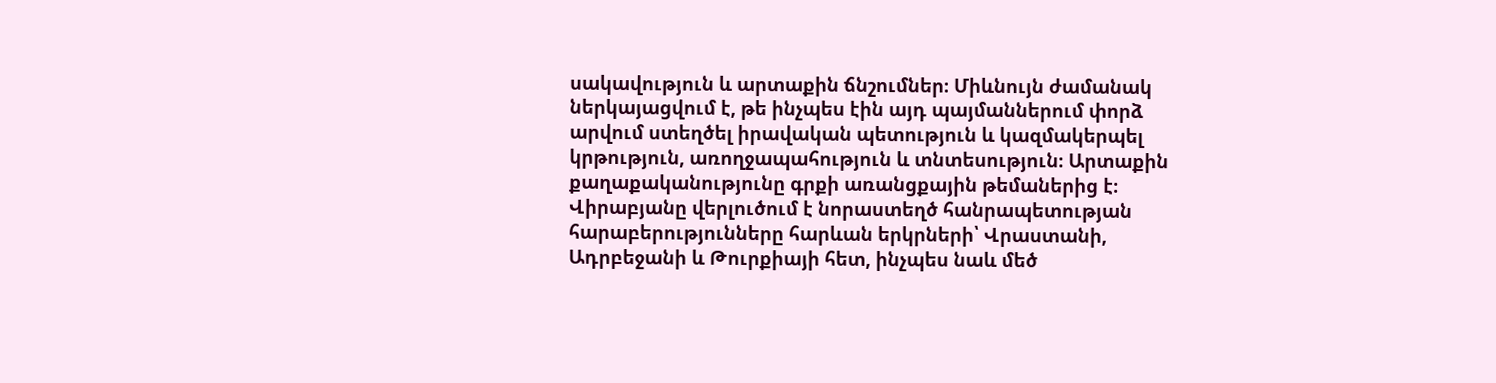սակավություն և արտաքին ճնշումներ։ Միևնույն ժամանակ ներկայացվում է, թե ինչպես էին այդ պայմաններում փորձ արվում ստեղծել իրավական պետություն և կազմակերպել կրթություն, առողջապահություն և տնտեսություն։ Արտաքին քաղաքականությունը գրքի առանցքային թեմաներից է։ Վիրաբյանը վերլուծում է նորաստեղծ հանրապետության հարաբերությունները հարևան երկրների՝ Վրաստանի, Ադրբեջանի և Թուրքիայի հետ, ինչպես նաև մեծ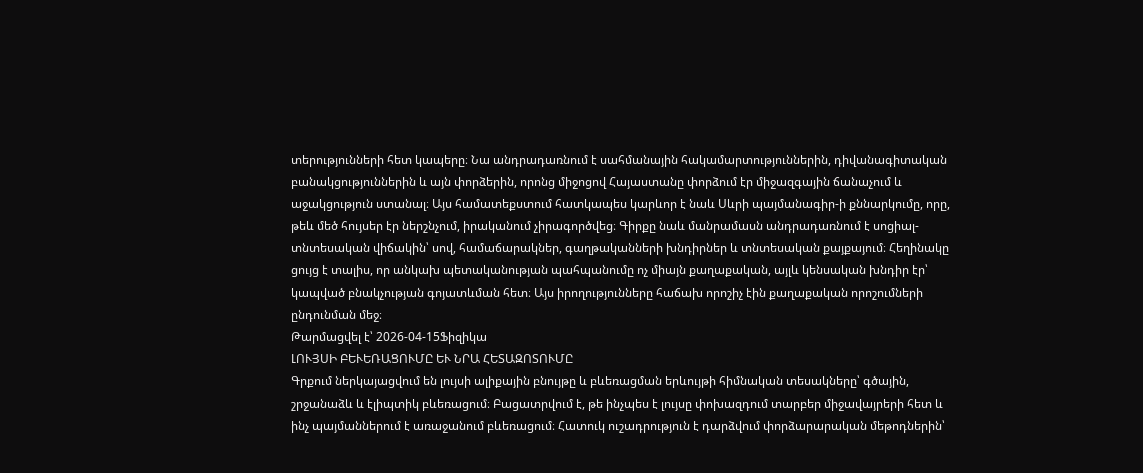տերությունների հետ կապերը։ Նա անդրադառնում է սահմանային հակամարտություններին, դիվանագիտական բանակցություններին և այն փորձերին, որոնց միջոցով Հայաստանը փորձում էր միջազգային ճանաչում և աջակցություն ստանալ։ Այս համատեքստում հատկապես կարևոր է նաև Սևրի պայմանագիր-ի քննարկումը, որը, թեև մեծ հույսեր էր ներշնչում, իրականում չիրագործվեց։ Գիրքը նաև մանրամասն անդրադառնում է սոցիալ-տնտեսական վիճակին՝ սով, համաճարակներ, գաղթականների խնդիրներ և տնտեսական քայքայում։ Հեղինակը ցույց է տալիս, որ անկախ պետականության պահպանումը ոչ միայն քաղաքական, այլև կենսական խնդիր էր՝ կապված բնակչության գոյատևման հետ։ Այս իրողությունները հաճախ որոշիչ էին քաղաքական որոշումների ընդունման մեջ։
Թարմացվել է՝ 2026-04-15Ֆիզիկա
ԼՈՒՅՍԻ ԲԵՒԵՌԱՑՈՒՄԸ ԵՒ ՆՐԱ ՀԵՏԱԶՈՏՈՒՄԸ
Գրքում ներկայացվում են լույսի ալիքային բնույթը և բևեռացման երևույթի հիմնական տեսակները՝ գծային, շրջանաձև և էլիպտիկ բևեռացում։ Բացատրվում է, թե ինչպես է լույսը փոխազդում տարբեր միջավայրերի հետ և ինչ պայմաններում է առաջանում բևեռացում։ Հատուկ ուշադրություն է դարձվում փորձարարական մեթոդներին՝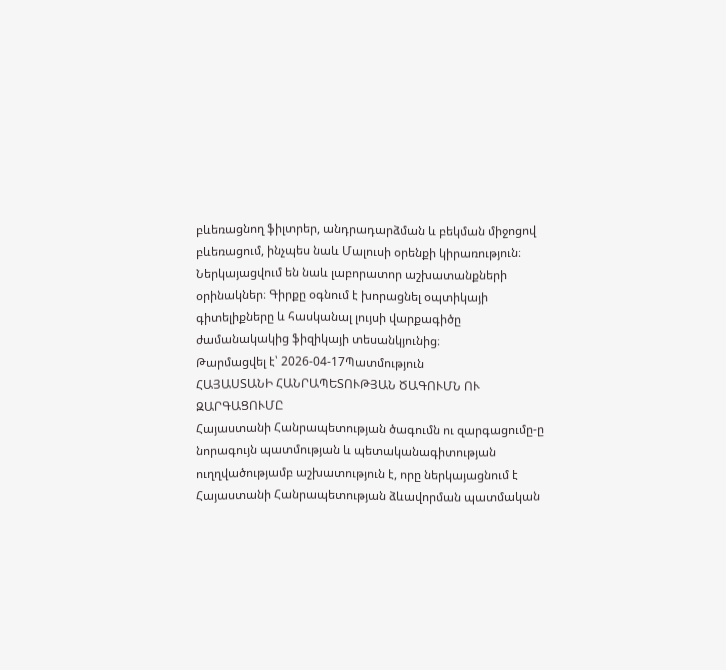բևեռացնող ֆիլտրեր, անդրադարձման և բեկման միջոցով բևեռացում, ինչպես նաև Մալուսի օրենքի կիրառություն։ Ներկայացվում են նաև լաբորատոր աշխատանքների օրինակներ։ Գիրքը օգնում է խորացնել օպտիկայի գիտելիքները և հասկանալ լույսի վարքագիծը ժամանակակից ֆիզիկայի տեսանկյունից։
Թարմացվել է՝ 2026-04-17Պատմություն
ՀԱՅԱՍՏԱՆԻ ՀԱՆՐԱՊԵՏՈՒԹՅԱՆ ԾԱԳՈՒՄՆ ՈՒ ԶԱՐԳԱՑՈՒՄԸ
Հայաստանի Հանրապետության ծագումն ու զարգացումը-ը նորագույն պատմության և պետականագիտության ուղղվածությամբ աշխատություն է, որը ներկայացնում է Հայաստանի Հանրապետության ձևավորման պատմական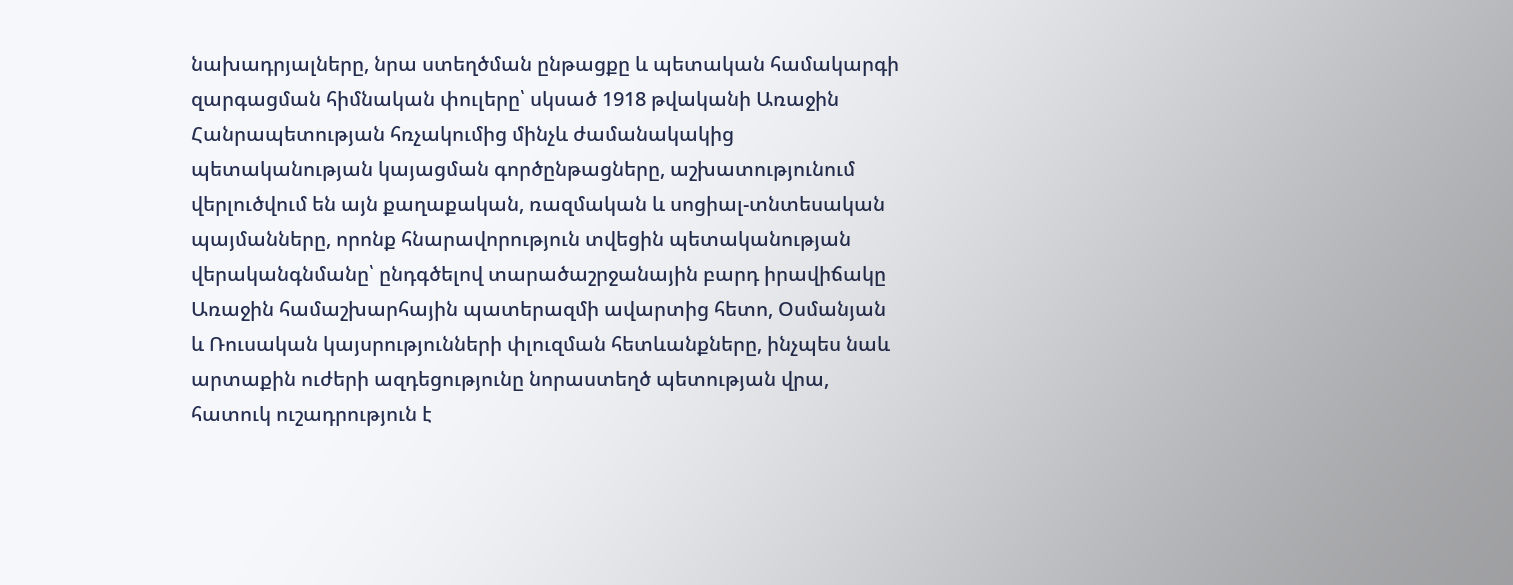նախադրյալները, նրա ստեղծման ընթացքը և պետական համակարգի զարգացման հիմնական փուլերը՝ սկսած 1918 թվականի Առաջին Հանրապետության հռչակումից մինչև ժամանակակից պետականության կայացման գործընթացները, աշխատությունում վերլուծվում են այն քաղաքական, ռազմական և սոցիալ-տնտեսական պայմանները, որոնք հնարավորություն տվեցին պետականության վերականգնմանը՝ ընդգծելով տարածաշրջանային բարդ իրավիճակը Առաջին համաշխարհային պատերազմի ավարտից հետո, Օսմանյան և Ռուսական կայսրությունների փլուզման հետևանքները, ինչպես նաև արտաքին ուժերի ազդեցությունը նորաստեղծ պետության վրա, հատուկ ուշադրություն է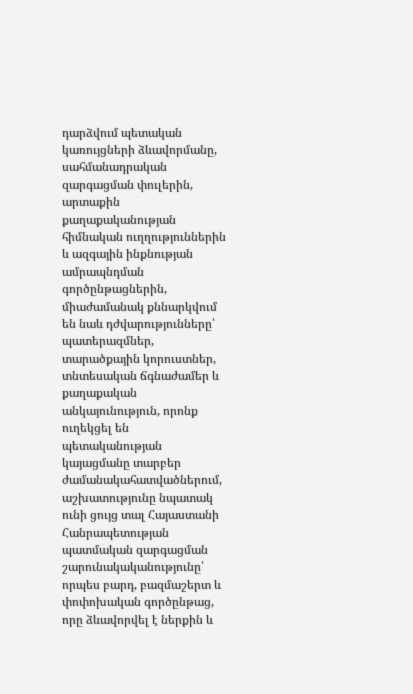դարձվում պետական կառույցների ձևավորմանը, սահմանադրական զարգացման փուլերին, արտաքին քաղաքականության հիմնական ուղղություններին և ազգային ինքնության ամրապնդման գործընթացներին, միաժամանակ քննարկվում են նաև դժվարությունները՝ պատերազմներ, տարածքային կորուստներ, տնտեսական ճգնաժամեր և քաղաքական անկայունություն, որոնք ուղեկցել են պետականության կայացմանը տարբեր ժամանակահատվածներում, աշխատությունը նպատակ ունի ցույց տալ Հայաստանի Հանրապետության պատմական զարգացման շարունակականությունը՝ որպես բարդ, բազմաշերտ և փոփոխական գործընթաց, որը ձևավորվել է ներքին և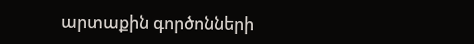արտաքին գործոնների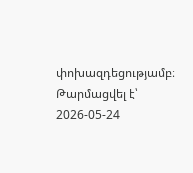փոխազդեցությամբ։
Թարմացվել է՝ 2026-05-24